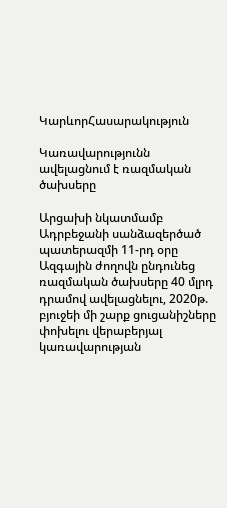ԿարևորՀասարակություն

Կառավարությունն ավելացնում է ռազմական ծախսերը

Արցախի նկատմամբ Ադրբեջանի սանձազերծած պատերազմի 11-րդ օրը Ազգային ժողովն ընդունեց ռազմական ծախսերը 40 մլրդ դրամով ավելացնելու, 2020թ. բյուջեի մի շարք ցուցանիշները փոխելու վերաբերյալ կառավարության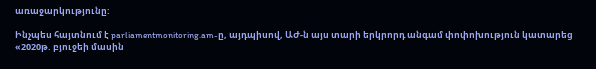առաջարկությունը:

Ինչպես հայտնում է parliamentmonitoring.am-ը, այդպիսով, ԱԺ-ն այս տարի երկրորդ անգամ փոփոխություն կատարեց «2020թ. բյուջեի մասին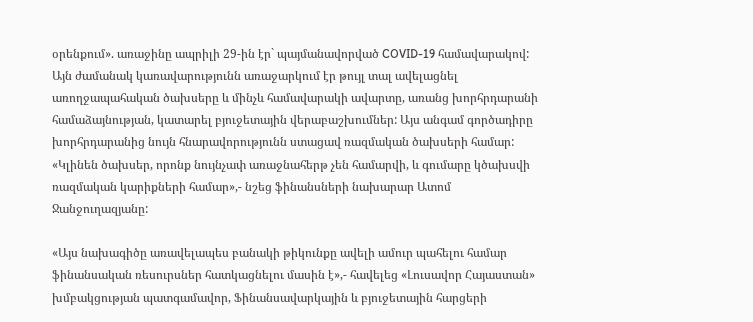օրենքում». առաջինը ապրիլի 29-ին էր` պայմանավորված COVID-19 համավարակով: Այն ժամանակ կառավարությունն առաջարկում էր թույլ տալ ավելացնել առողջապահական ծախսերը և մինչև համավարակի ավարտը, առանց խորհրդարանի համաձայնության, կատարել բյուջետային վերաբաշխումներ: Այս անգամ գործադիրը խորհրդարանից նույն հնարավորությունն ստացավ ռազմական ծախսերի համար: «Կլինեն ծախսեր, որոնք նույնչափ առաջնահերթ չեն համարվի, և գումարը կծախսվի ռազմական կարիքների համար»,- նշեց ֆինանսների նախարար Ատոմ Ջանջուղազյանը:

«Այս նախագիծը առավելապես բանակի թիկունքը ավելի ամուր պահելու համար ֆինանսական ռեսուրսներ հատկացնելու մասին է»,- հավելեց «Լուսավոր Հայաստան» խմբակցության պատգամավոր, Ֆինանսավարկային և բյուջետային հարցերի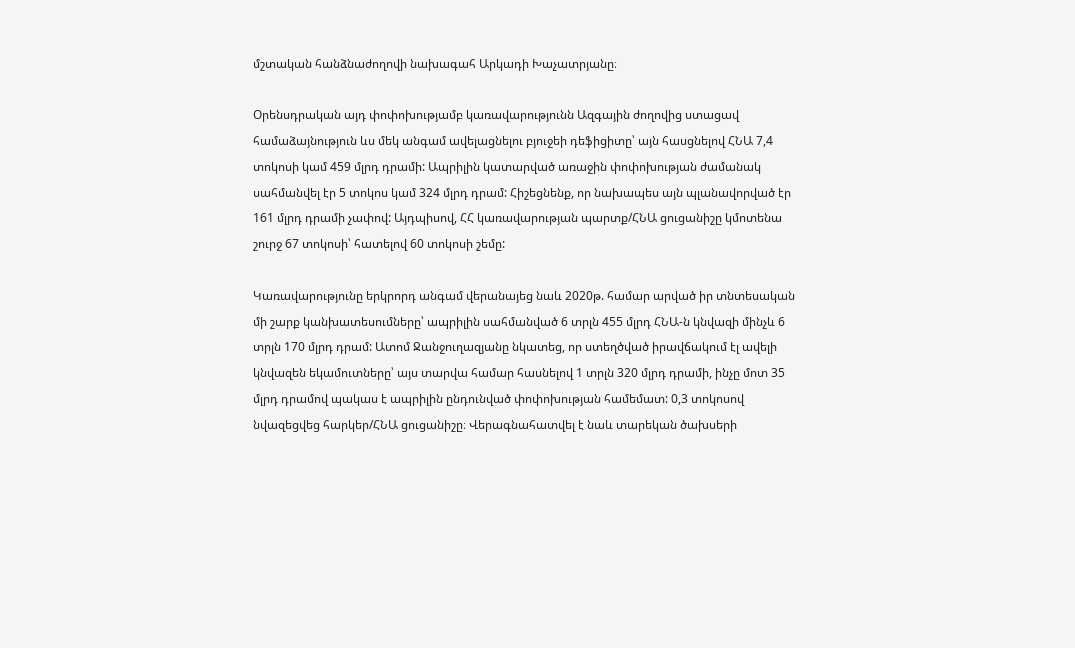մշտական հանձնաժողովի նախագահ Արկադի Խաչատրյանը։

Օրենսդրական այդ փոփոխությամբ կառավարությունն Ազգային ժողովից ստացավ համաձայնություն ևս մեկ անգամ ավելացնելու բյուջեի դեֆիցիտը՝ այն հասցնելով ՀՆԱ 7,4 տոկոսի կամ 459 մլրդ դրամի: Ապրիլին կատարված առաջին փոփոխության ժամանակ սահմանվել էր 5 տոկոս կամ 324 մլրդ դրամ: Հիշեցնենք, որ նախապես այն պլանավորված էր 161 մլրդ դրամի չափով: Այդպիսով, ՀՀ կառավարության պարտք/ՀՆԱ ցուցանիշը կմոտենա շուրջ 67 տոկոսի՝ հատելով 60 տոկոսի շեմը:

Կառավարությունը երկրորդ անգամ վերանայեց նաև 2020թ. համար արված իր տնտեսական մի շարք կանխատեսումները՝ ապրիլին սահմանված 6 տրլն 455 մլրդ ՀՆԱ-ն կնվազի մինչև 6 տրլն 170 մլրդ դրամ: Ատոմ Ջանջուղազյանը նկատեց, որ ստեղծված իրավճակում էլ ավելի կնվազեն եկամուտները՝ այս տարվա համար հասնելով 1 տրլն 320 մլրդ դրամի, ինչը մոտ 35 մլրդ դրամով պակաս է ապրիլին ընդունված փոփոխության համեմատ: 0,3 տոկոսով նվազեցվեց հարկեր/ՀՆԱ ցուցանիշը։ Վերագնահատվել է նաև տարեկան ծախսերի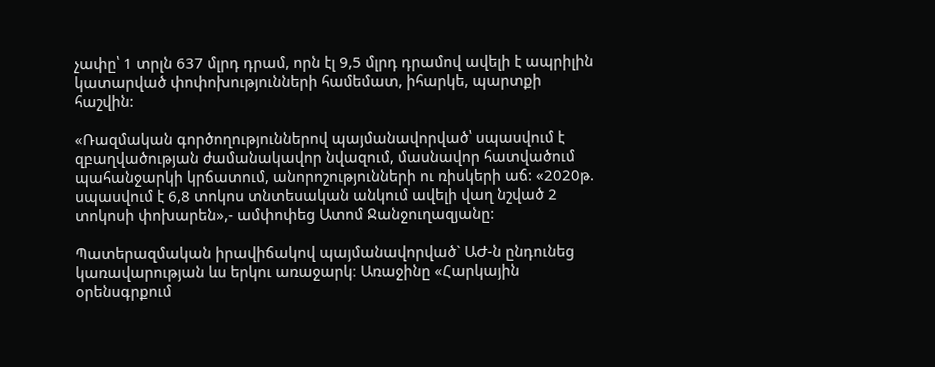չափը՝ 1 տրլն 637 մլրդ դրամ, որն էլ 9,5 մլրդ դրամով ավելի է ապրիլին կատարված փոփոխությունների համեմատ, իհարկե, պարտքի հաշվին:

«Ռազմական գործողություններով պայմանավորված՝ սպասվում է զբաղվածության ժամանակավոր նվազում, մասնավոր հատվածում պահանջարկի կրճատում, անորոշությունների ու ռիսկերի աճ: «2020թ. սպասվում է 6,8 տոկոս տնտեսական անկում ավելի վաղ նշված 2 տոկոսի փոխարեն»,- ամփոփեց Ատոմ Ջանջուղազյանը:

Պատերազմական իրավիճակով պայմանավորված` ԱԺ-ն ընդունեց կառավարության ևս երկու առաջարկ։ Առաջինը «Հարկային օրենսգրքում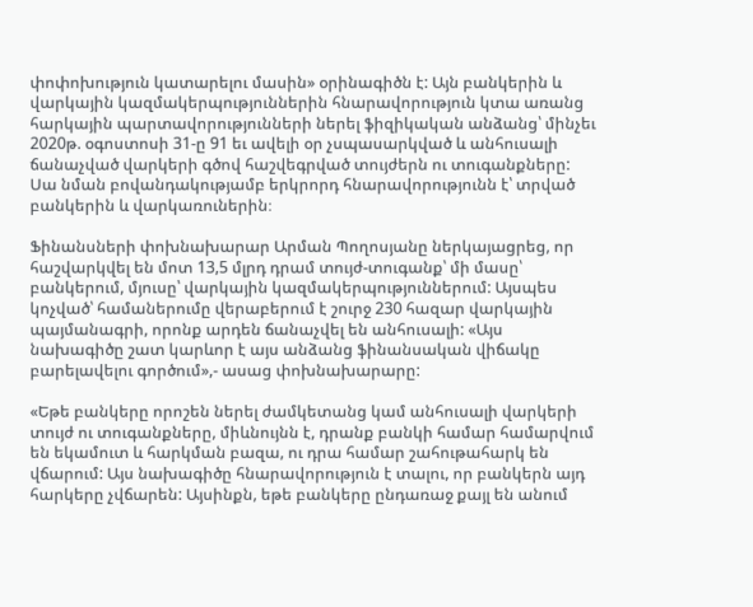փոփոխություն կատարելու մասին» օրինագիծն է: Այն բանկերին և վարկային կազմակերպություններին հնարավորություն կտա առանց հարկային պարտավորությունների ներել ֆիզիկական անձանց՝ մինչեւ 2020թ. օգոստոսի 31-ը 91 եւ ավելի օր չսպասարկված և անհուսալի ճանաչված վարկերի գծով հաշվեգրված տույժերն ու տուգանքները: Սա նման բովանդակությամբ երկրորդ հնարավորությունն է՝ տրված բանկերին և վարկառուներին։

Ֆինանսների փոխնախարար Արման Պողոսյանը ներկայացրեց, որ հաշվարկվել են մոտ 13,5 մլրդ դրամ տույժ-տուգանք՝ մի մասը՝ բանկերում, մյուսը՝ վարկային կազմակերպություններում: Այսպես կոչված՝ համաներումը վերաբերում է շուրջ 230 հազար վարկային պայմանագրի, որոնք արդեն ճանաչվել են անհուսալի: «Այս նախագիծը շատ կարևոր է այս անձանց ֆինանսական վիճակը բարելավելու գործում»,- ասաց փոխնախարարը:

«Եթե բանկերը որոշեն ներել ժամկետանց կամ անհուսալի վարկերի տույժ ու տուգանքները, միևնույնն է, դրանք բանկի համար համարվում են եկամուտ և հարկման բազա, ու դրա համար շահութահարկ են վճարում: Այս նախագիծը հնարավորություն է տալու, որ բանկերն այդ հարկերը չվճարեն: Այսինքն, եթե բանկերը ընդառաջ քայլ են անում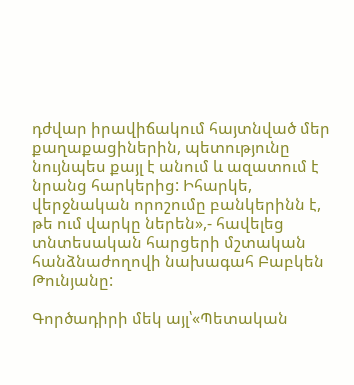դժվար իրավիճակում հայտնված մեր քաղաքացիներին, պետությունը նույնպես քայլ է անում և ազատում է նրանց հարկերից: Իհարկե, վերջնական որոշումը բանկերինն է, թե ում վարկը ներեն»,- հավելեց տնտեսական հարցերի մշտական հանձնաժողովի նախագահ Բաբկեն Թունյանը:

Գործադիրի մեկ այլ՝«Պետական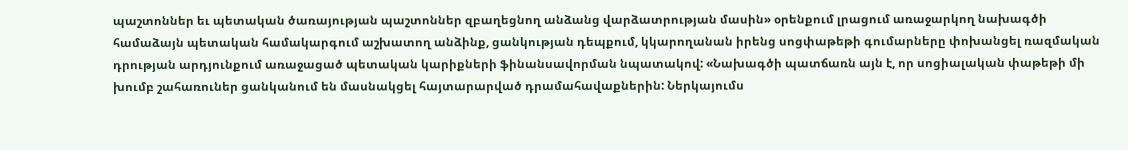պաշտոններ եւ պետական ծառայության պաշտոններ զբաղեցնող անձանց վարձատրության մասին» օրենքում լրացում առաջարկող նախագծի համաձայն պետական համակարգում աշխատող անձինք, ցանկության դեպքում, կկարողանան իրենց սոցփաթեթի գումարները փոխանցել ռազմական դրության արդյունքում առաջացած պետական կարիքների ֆինանսավորման նպատակով: «Նախագծի պատճառն այն է, որ սոցիալական փաթեթի մի խումբ շահառուներ ցանկանում են մասնակցել հայտարարված դրամահավաքներին: Ներկայումս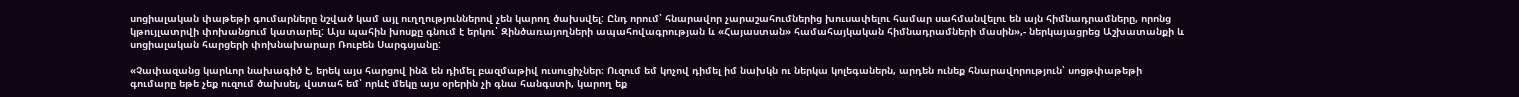սոցիալական փաթեթի գումարները նշված կամ այլ ուղղություններով չեն կարող ծախսվել: Ընդ որում՝ հնարավոր չարաշահումներից խուսափելու համար սահմանվելու են այն հիմնադրամները, որոնց կթույլատրվի փոխանցում կատարել: Այս պահին խոսքը գնում է երկու՝ Զինծառայողների ապահովագրության և «Հայաստան» համահայկական հիմնադրամների մասին»,- ներկայացրեց Աշխատանքի և սոցիալական հարցերի փոխնախարար Ռուբեն Սարգսյանը:

«Չափազանց կարևոր նախագիծ է, երեկ այս հարցով ինձ են դիմել բազմաթիվ ուսուցիչներ։ Ուզում եմ կոչով դիմել իմ նախկն ու ներկա կոլեգաներն, արդեն ունեք հնարավորություն՝ սոցթփաթեթի գումարը եթե չեք ուզում ծախսել, վստահ եմ՝ որևէ մեկը այս օրերին չի գնա հանգստի, կարող եք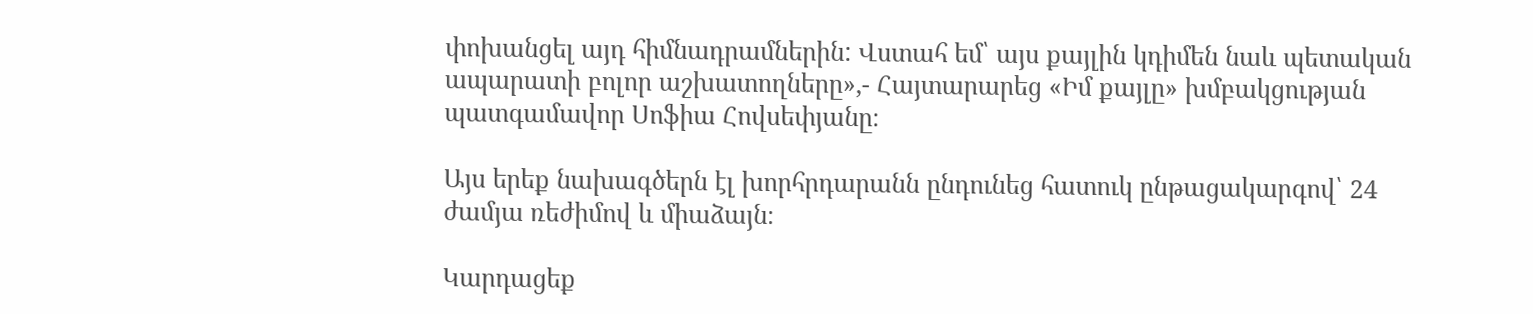փոխանցել այդ հիմնադրամներին: Վստահ եմ՝ այս քայլին կդիմեն նաև պետական ապարատի բոլոր աշխատողները»,- Հայտարարեց «Իմ քայլը» խմբակցության պատգամավոր Սոֆիա Հովսեփյանը։

Այս երեք նախագծերն էլ խորհրդարանն ընդունեց հատուկ ընթացակարգով՝ 24 ժամյա ռեժիմով և միաձայն։

Կարդացեք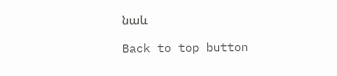նաև

Back to top button